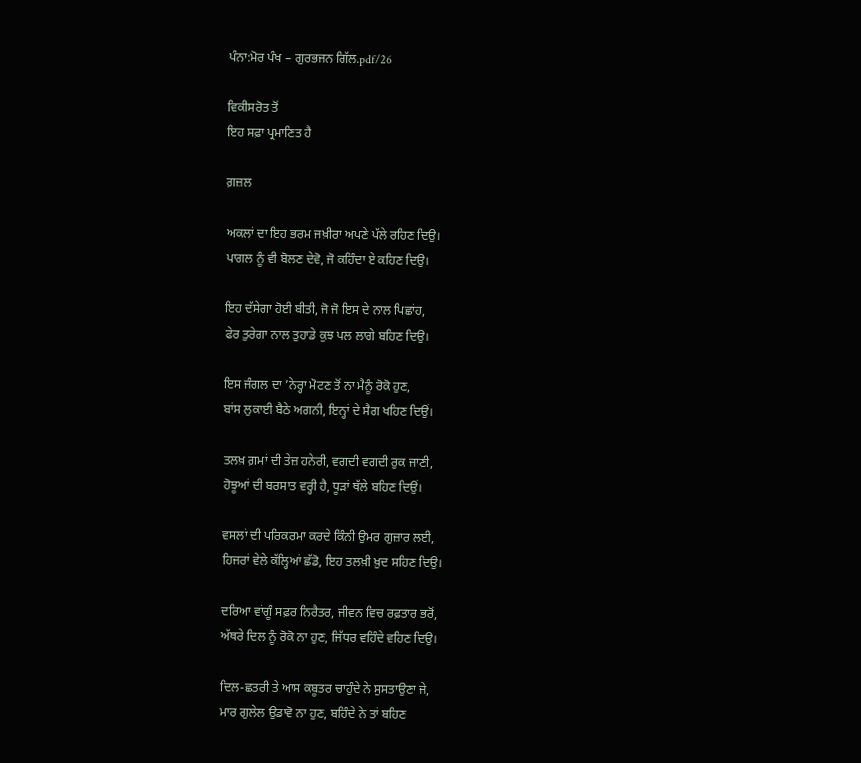ਪੰਨਾ:ਮੋਰ ਪੰਖ – ਗੁਰਭਜਨ ਗਿੱਲ.pdf/26

ਵਿਕੀਸਰੋਤ ਤੋਂ
ਇਹ ਸਫ਼ਾ ਪ੍ਰਮਾਣਿਤ ਹੈ

ਗ਼ਜ਼ਲ

ਅਕਲਾਂ ਦਾ ਇਹ ਭਰਮ ਜਖ਼ੀਰਾ ਅਪਣੇ ਪੱਲੇ ਰਹਿਣ ਦਿਉ।
ਪਾਗਲ ਨੂੰ ਵੀ ਬੋਲਣ ਦੇਵੋ, ਜੋ ਕਹਿੰਦਾ ਏ ਕਹਿਣ ਦਿਉ।

ਇਹ ਦੱਸੇਗਾ ਹੋਈ ਬੀਤੀ, ਜੋ ਜੋ ਇਸ ਦੇ ਨਾਲ ਪਿਛਾਂਹ,
ਫੇਰ ਤੁਰੇਗਾ ਨਾਲ ਤੁਹਾਡੇ ਕੁਝ ਪਲ ਲਾਗੇ ਬਹਿਣ ਦਿਉ।

ਇਸ ਜੰਗਲ ਦਾ ’ਨੇਰ੍ਹਾ ਮੋਟਣ ਤੋਂ ਨਾ ਮੈਨੂੰ ਰੋਕੋ ਹੁਣ,
ਬਾਂਸ ਲੁਕਾਈ ਬੈਠੇ ਅਗਨੀ, ਇਨ੍ਹਾਂ ਦੇ ਸੈਗ ਖਹਿਣ ਦਿਉਂ।

ਤਲਖ਼ ਗ਼ਮਾਂ ਦੀ ਤੇਜ਼ ਹਨੇਰੀ, ਵਗਦੀ ਵਗਦੀ ਰੁਕ ਜਾਣੀ,
ਹੋਝੂਆਂ ਦੀ ਬਰਸਾਤ ਵਰ੍ਹੀ ਹੈ, ਧੂੜਾਂ ਥੱਲੇ ਬਹਿਣ ਦਿਉਂ।

ਵਸਲਾਂ ਦੀ ਪਰਿਕਰਮਾ ਕਰਦੇ ਕਿੰਨੀ ਉਮਰ ਗੁਜ਼ਾਰ ਲਈ,
ਹਿਜਰਾਂ ਵੇਲੇ ਕੱਲ੍ਹਿਆਂ ਛੱਡੋ, ਇਹ ਤਲਖ਼ੀ ਖ਼ੁਦ ਸਹਿਣ ਦਿਉ।

ਦਰਿਆ ਵਾਂਗੂੰ ਸਫ਼ਰ ਨਿਰੈਤਰ, ਜੀਵਨ ਵਿਚ ਰਫ਼ਤਾਰ ਭਰੋਂ,
ਅੱਥਰੇ ਦਿਲ ਨੂੰ ਰੋਕੋ ਨਾ ਹੁਣ, ਜਿੱਧਰ ਵਹਿੰਦੇ ਵਹਿਣ ਦਿਉ।

ਦਿਲ-ਛਤਰੀ ਤੇ ਆਸ ਕਬੂਤਰ ਚਾਹੁੰਦੇ ਨੇ ਸੁਸਤਾਉਣਾ ਜੇ,
ਮਾਰ ਗੁਲੇਲ ਉਡਾਵੋ ਨਾ ਹੁਣ, ਬਹਿੰਦੇ ਨੇ ਤਾਂ ਬਹਿਣ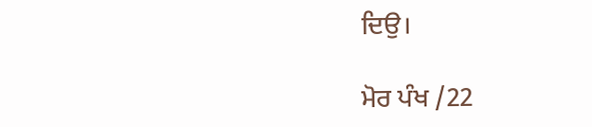ਦਿਉ।

ਮੋਰ ਪੰਖ /22